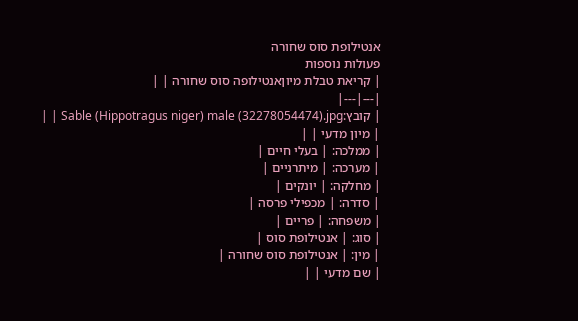אנטילופת סוס שחורה
פעולות נוספות
| קריאת טבלת מיוןאנטילופה סוס שחורה | |
|---|---|
| קובץ:Sable (Hippotragus niger) male (32278054474).jpg | |
| מיון מדעי | |
| ממלכה: | בעלי חיים |
| מערכה: | מיתרניים |
| מחלקה: | יונקים |
| סדרה: | מכפילי פרסה |
| משפחה: | פריים |
| סוג: | אנטילופת סוס |
| מין: | אנטילופת סוס שחורה |
| שם מדעי | |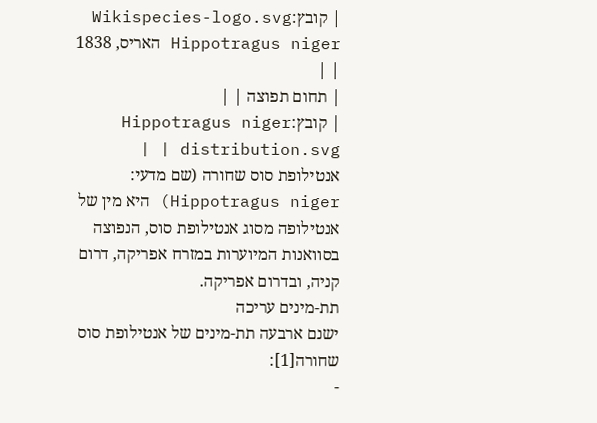| קובץ:Wikispecies-logo.svg Hippotragus niger האריס, 1838 | |
| תחום תפוצה | |
| קובץ:Hippotragus niger distribution.svg | |
אנטילופת סוס שחורה (שם מדעי: Hippotragus niger) היא מין של אנטילופה מסוג אנטילופת סוס, הנפוצה בסוואנות המיוערות במזרח אפריקה, דרום קניה, ובדרום אפריקה.
תת-מינים עריכה
ישנם ארבעה תת-מינים של אנטילופת סוס שחורה[1]:
-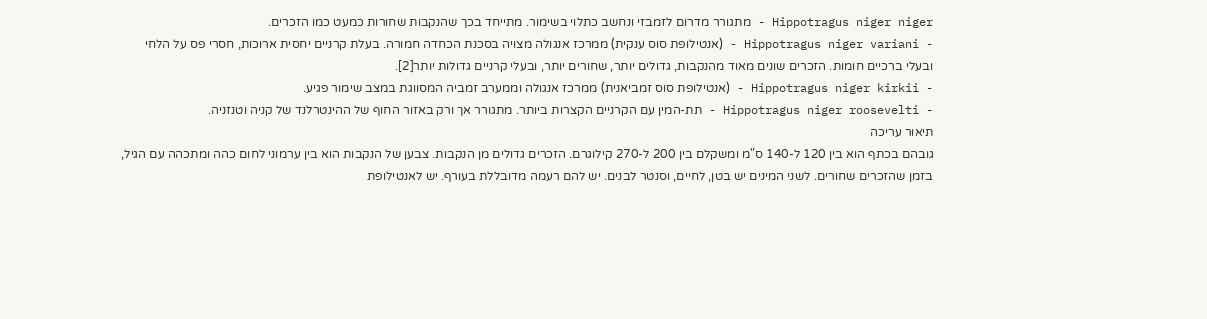Hippotragus niger niger - מתגורר מדרום לזמבזי ונחשב כתלוי בשימור. מתייחד בכך שהנקבות שחורות כמעט כמו הזכרים.
- Hippotragus niger variani - (אנטילופת סוס ענקית) ממרכז אנגולה מצויה בסכנת הכחדה חמורה. בעלת קרניים יחסית ארוכות, חסרי פס על הלחי ובעלי ברכיים חומות. הזכרים שונים מאוד מהנקבות, גדולים יותר, שחורים יותר, ובעלי קרניים גדולות יותר[2].
- Hippotragus niger kirkii - (אנטילופת סוס זמביאנית) ממרכז אנגולה וממערב זמביה המסווגת במצב שימור פגיע.
- Hippotragus niger roosevelti - תת-המין עם הקרניים הקצרות ביותר. מתגורר אך ורק באזור החוף של ההינטרלנד של קניה וטנזניה.
תיאור עריכה
גובהם בכתף הוא בין 120 ל-140 ס"מ ומשקלם בין 200 ל-270 קילוגרם. הזכרים גדולים מן הנקבות. צבען של הנקבות הוא בין ערמוני לחום כהה ומתכהה עם הגיל, בזמן שהזכרים שחורים. לשני המינים יש בטן, לחיים, וסנטר לבנים. יש להם רעמה מדובללת בעורף. יש לאנטילופת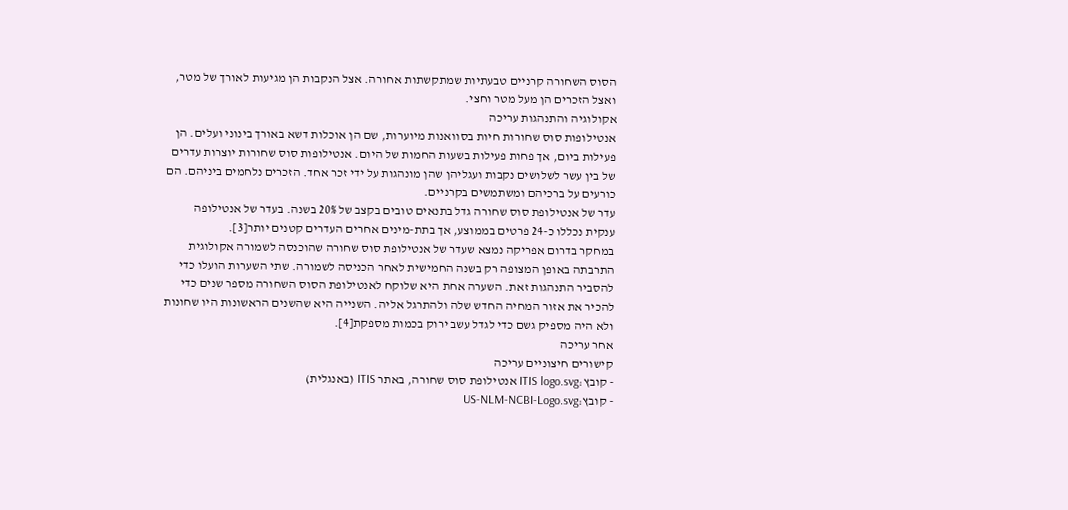הסוס השחורה קרניים טבעתיות שמתקשתות אחורה. אצל הנקבות הן מגיעות לאורך של מטר, ואצל הזכרים הן מעל מטר וחצי.
אקולוגיה והתנהגות עריכה
אנטילופות סוס שחורות חיות בסוואנות מיוערות, שם הן אוכלות דשא באורך בינוני ועלים. הן פעילות ביום, אך פחות פעילות בשעות החמות של היום. אנטילופות סוס שחורות יוצרות עדרים של בין עשר לשלושים נקבות ועגליהן שהן מונהגות על ידי זכר אחד. הזכרים נלחמים ביניהם. הם כורעים על ברכיהם ומשתמשים בקרניים.
עדר של אנטילופת סוס שחורה גדל בתנאים טובים בקצב של 20% בשנה. בעדר של אנטילופה ענקית נכללו כ-24 פרטים בממוצע, אך בתת-מינים אחרים העדרים קטנים יותר[3].
במחקר בדרום אפריקה נמצא שעדר של אנטילופת סוס שחורה שהוכנסה לשמורה אקולוגית התרבתה באופן המצופה רק בשנה החמישית לאחר הכניסה לשמורה. שתי השערות הועלו כדי להסביר התנהגות זאת. השערה אחת היא שלוקח לאנטילופת הסוס השחורה מספר שנים כדי להכיר את אזור המחיה החדש שלה ולהתרגל אליה. השנייה היא שהשנים הראשונות היו שחונות ולא היה מספיק גשם כדי לגדל עשב ירוק בכמות מספקת[4].
אחר עריכה
קישורים חיצוניים עריכה
- קובץ:ITIS logo.svg אנטילופת סוס שחורה, באתר ITIS (באנגלית)
- קובץ:US-NLM-NCBI-Logo.svg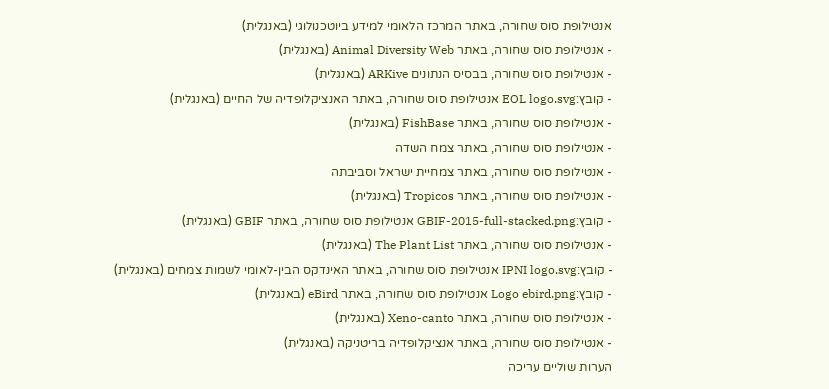אנטילופת סוס שחורה, באתר המרכז הלאומי למידע ביוטכנולוגי (באנגלית)
- אנטילופת סוס שחורה, באתר Animal Diversity Web (באנגלית)
- אנטילופת סוס שחורה, בבסיס הנתונים ARKive (באנגלית)
- קובץ:EOL logo.svg אנטילופת סוס שחורה, באתר האנציקלופדיה של החיים (באנגלית)
- אנטילופת סוס שחורה, באתר FishBase (באנגלית)
- אנטילופת סוס שחורה, באתר צמח השדה
- אנטילופת סוס שחורה, באתר צמחיית ישראל וסביבתה
- אנטילופת סוס שחורה, באתר Tropicos (באנגלית)
- קובץ:GBIF-2015-full-stacked.png אנטילופת סוס שחורה, באתר GBIF (באנגלית)
- אנטילופת סוס שחורה, באתר The Plant List (באנגלית)
- קובץ:IPNI logo.svg אנטילופת סוס שחורה, באתר האינדקס הבין-לאומי לשמות צמחים (באנגלית)
- קובץ:Logo ebird.png אנטילופת סוס שחורה, באתר eBird (באנגלית)
- אנטילופת סוס שחורה, באתר Xeno-canto (באנגלית)
- אנטילופת סוס שחורה, באתר אנציקלופדיה בריטניקה (באנגלית)
הערות שוליים עריכה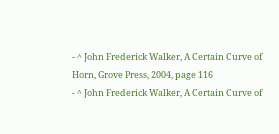- ^ John Frederick Walker, A Certain Curve of Horn, Grove Press, 2004, page 116
- ^ John Frederick Walker, A Certain Curve of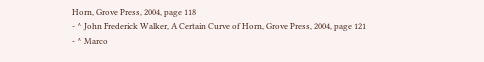Horn, Grove Press, 2004, page 118
- ^ John Frederick Walker, A Certain Curve of Horn, Grove Press, 2004, page 121
- ^ Marco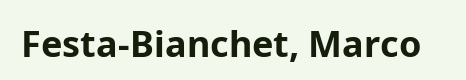Festa-Bianchet, Marco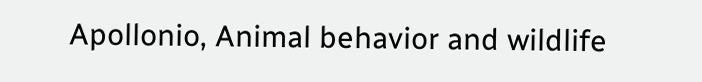Apollonio, Animal behavior and wildlife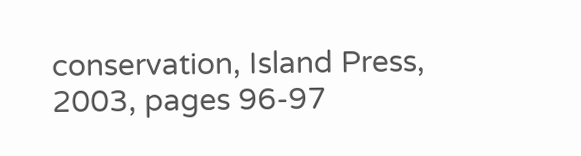conservation, Island Press, 2003, pages 96-97